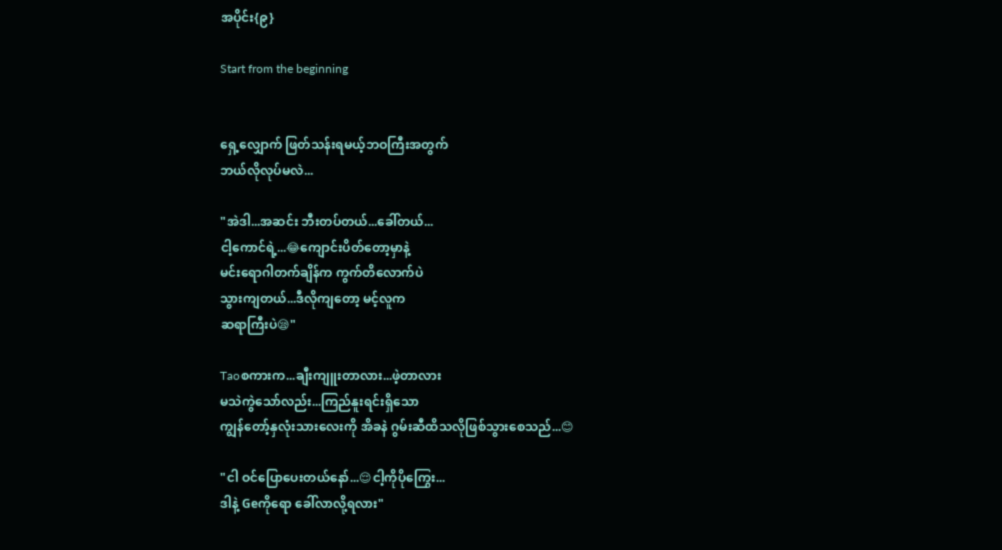အပိုင်း{၉}

Start from the beginning


ရှေ့လျှောက် ဖြတ်သန်းရမယ့်ဘဝကြီးအတွက်
ဘယ်လိုလုပ်မလဲ...

"အဲဒါ...အဆင်း ဘီးတပ်တယ်...ခေါ်တယ်...
ငါ့ကောင်ရဲ့...😂ကျောင်းပိတ်တော့မှာနဲ့
မင်းရောဂါတက်ချိန်က ကွက်တိလောက်ပဲ
သွားကျတယ်...ဒီလိုကျတော့ မင့်လူက
ဆရာကြီးပဲ😪"

Taoစကားက...ချီးကျူးတာလား...ဖဲ့တာလား
မသဲကွဲသော်လည်း...ကြည်နူးရင်းရှိသော
ကျွန်တော့်နှလုံးသားလေးကို အိခနဲ ဂွမ်းဆီထိသလိုဖြစ်သွားစေသည်...😊

"ငါ ဝင်ပြောပေးတယ်နော်...😌ငါ့ကိုပိုကြွေး...
ဒါနဲ့ Geကိုရော ခေါ်လာလို့ရလား"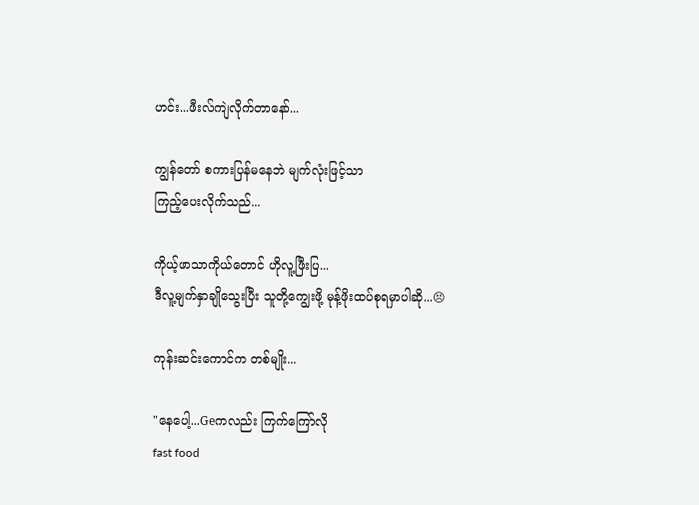ဟင်း...ဖီးလ်ကျဲလိုက်တာနော်...

ကျွန်တော် စကားပြန်မနေဘဲ မျက်လုံးဖြင့်သာ
ကြည့်ပေးလိုက်သည်...

ကိုယ့်ဖာသာကိုယ်တောင် ဟိုလူ့ဖြီးပြ...
ဒီလူ့မျက်နှာချိုသွေးပြီး သူတို့ကျွေးဖို့ မုန့်ဖိုးထပ်စုရမှာပါဆို...😣

ကုန်းဆင်းကောင်က တစ်မျိုး...

"နေပေါ့...Geကလည်း ကြက်ကြော်လို
fast food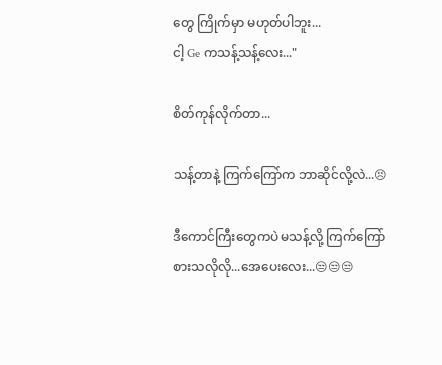တွေ ကြိုက်မှာ မဟုတ်ပါဘူး...
ငါ့ Ge ကသန့်သန့်လေး..."

စိတ်ကုန်လိုက်တာ...

သန့်တာနဲ့ ကြက်ကြော်က ဘာဆိုင်လို့လဲ...😣

ဒီကောင်ကြီးတွေကပဲ မသန့်လို့ ကြက်ကြော်
စားသလိုလို...အေပေးလေး...😒😒😒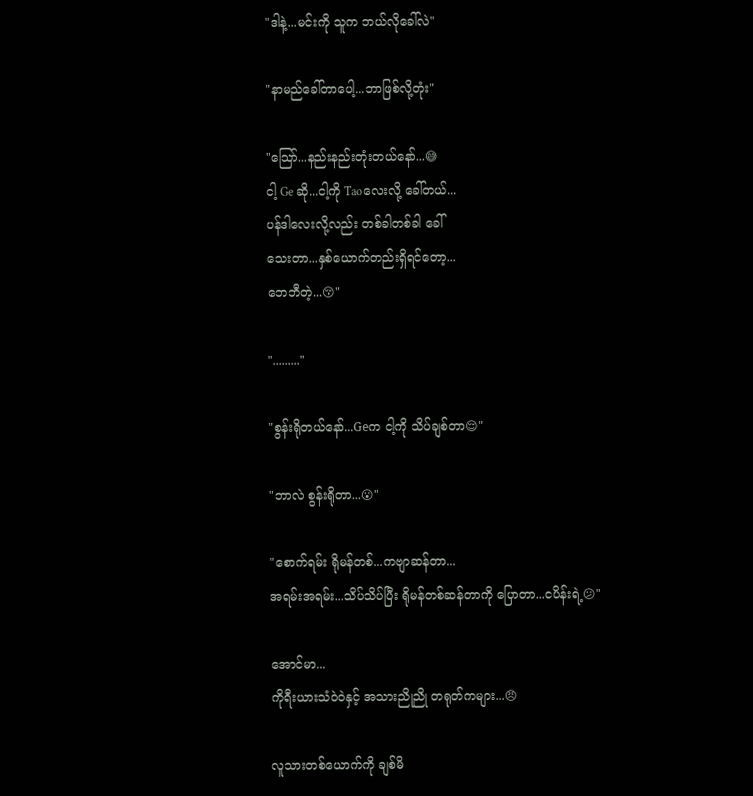"ဒါနဲ့...မင်းကို သူက ဘယ်လိုခေါ်လဲ"

"နာမည်ခေါ်တာပေါ့...ဘာဖြစ်လို့တုံး"

"သြော်...နည်းနည်းတုံးတယ်နော်...😅
ငါ့ Ge ဆို...ငါ့ကို Taoလေးလို့ ခေါ်တယ်...
ပန်ဒါလေးလို့လည်း တစ်ခါတစ်ခါ ခေါ်
သေးတာ...နှစ်ယောက်တည်းရှိရင်တော့...
ဘေဘီတဲ့...😚"

"........."

"စွန်းရိုတယ်နော်...Geက ငါ့ကို သိပ်ချစ်တာ😌"

"ဘာလဲ စွန်းရိုတာ...😮"

"စောက်ရမ်း ရိုမန်တစ်...ကဗျာဆန်တာ...
အရမ်းအရမ်း...သိပ်သိပ်ပြီး ရိုမန်တစ်ဆန်တာကို ပြောတာ...ငပိန်းရဲ့😕"

အောင်မာ...
ကိုရီးယားသံဝဲဝဲနှင့် အသားညိုညို တရုတ်ကများ...😠

လူသားတစ်ယောက်ကို ချစ်မိ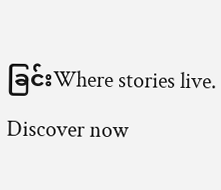ခြင်းWhere stories live. Discover now